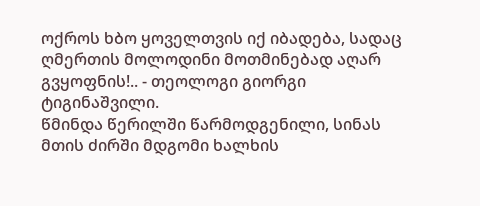ოქროს ხბო ყოველთვის იქ იბადება, სადაც ღმერთის მოლოდინი მოთმინებად აღარ გვყოფნის!.. - თეოლოგი გიორგი ტიგინაშვილი.
წმინდა წერილში წარმოდგენილი, სინას მთის ძირში მდგომი ხალხის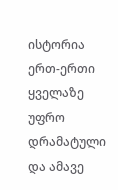ისტორია ერთ-ერთი ყველაზე უფრო დრამატული და ამავე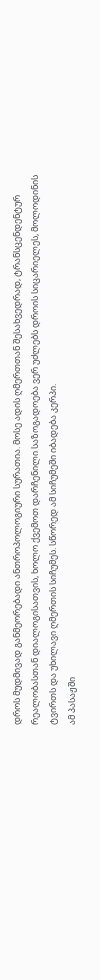დროს მუდმივად განმეორებადი ანთროპოლოგიური სურათია. მოსე ადის ღმერთთან შესახვედრად, ტრანსცენდენტურ რეალობასთან დიალოგისათვის, ხოლო ქვემოთ დარჩენილი საზოგადოება ვერ უძლებს დროის სიცარიელეს, მოლოდინის ტვირთს და უხილავი ღმერთის სიჩუმეს. სწორედ ამ სიჩუმეში იბადება კერპი.
ამ პასაჟში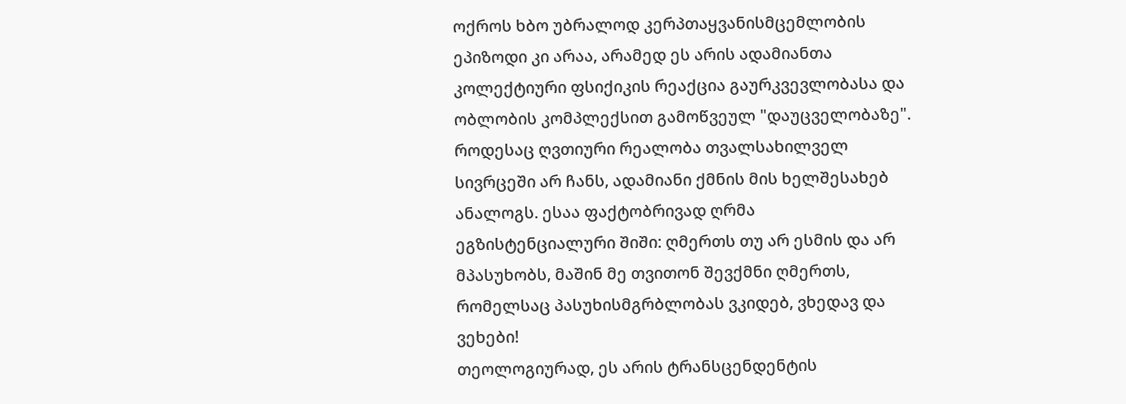ოქროს ხბო უბრალოდ კერპთაყვანისმცემლობის ეპიზოდი კი არაა, არამედ ეს არის ადამიანთა კოლექტიური ფსიქიკის რეაქცია გაურკვევლობასა და ობლობის კომპლექსით გამოწვეულ "დაუცველობაზე". როდესაც ღვთიური რეალობა თვალსახილველ სივრცეში არ ჩანს, ადამიანი ქმნის მის ხელშესახებ ანალოგს. ესაა ფაქტობრივად ღრმა ეგზისტენციალური შიში: ღმერთს თუ არ ესმის და არ მპასუხობს, მაშინ მე თვითონ შევქმნი ღმერთს, რომელსაც პასუხისმგრბლობას ვკიდებ, ვხედავ და ვეხები!
თეოლოგიურად, ეს არის ტრანსცენდენტის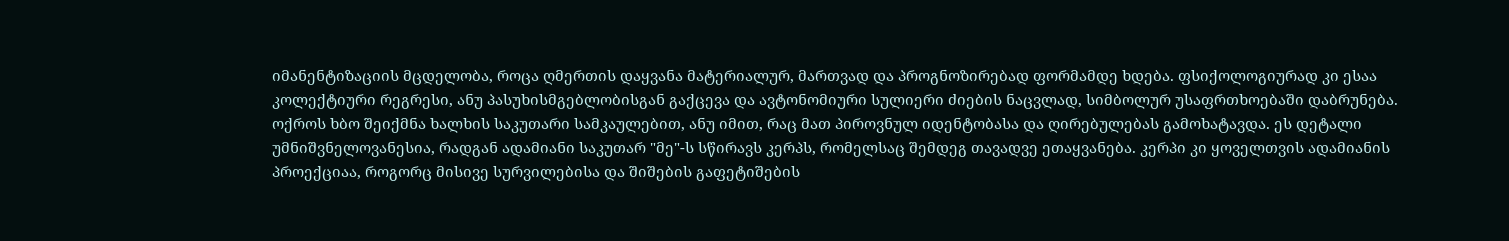იმანენტიზაციის მცდელობა, როცა ღმერთის დაყვანა მატერიალურ, მართვად და პროგნოზირებად ფორმამდე ხდება. ფსიქოლოგიურად კი ესაა კოლექტიური რეგრესი, ანუ პასუხისმგებლობისგან გაქცევა და ავტონომიური სულიერი ძიების ნაცვლად, სიმბოლურ უსაფრთხოებაში დაბრუნება.
ოქროს ხბო შეიქმნა ხალხის საკუთარი სამკაულებით, ანუ იმით, რაც მათ პიროვნულ იდენტობასა და ღირებულებას გამოხატავდა. ეს დეტალი უმნიშვნელოვანესია, რადგან ადამიანი საკუთარ "მე"-ს სწირავს კერპს, რომელსაც შემდეგ თავადვე ეთაყვანება. კერპი კი ყოველთვის ადამიანის პროექციაა, როგორც მისივე სურვილებისა და შიშების გაფეტიშების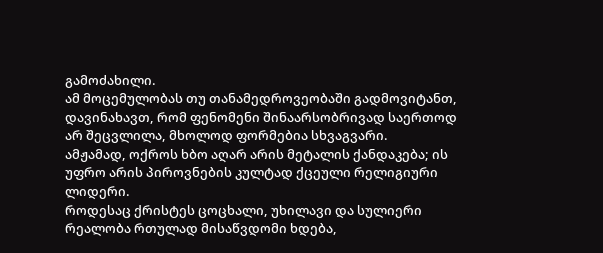გამოძახილი.
ამ მოცემულობას თუ თანამედროვეობაში გადმოვიტანთ, დავინახავთ, რომ ფენომენი შინაარსობრივად საერთოდ არ შეცვლილა, მხოლოდ ფორმებია სხვაგვარი.
ამჟამად, ოქროს ხბო აღარ არის მეტალის ქანდაკება; ის უფრო არის პიროვნების კულტად ქცეული რელიგიური ლიდერი.
როდესაც ქრისტეს ცოცხალი, უხილავი და სულიერი რეალობა რთულად მისაწვდომი ხდება,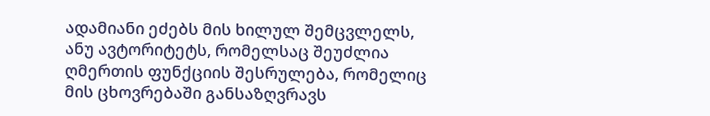ადამიანი ეძებს მის ხილულ შემცვლელს, ანუ ავტორიტეტს, რომელსაც შეუძლია ღმერთის ფუნქციის შესრულება, რომელიც მის ცხოვრებაში განსაზღვრავს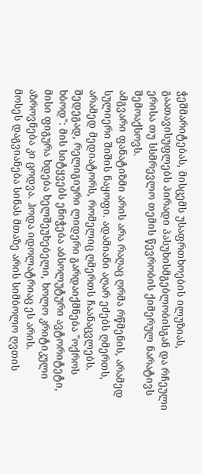ჭეშმარიტებას, მისცემს უსაფრთხოების ილუზიას, გაათავისუფლებს პირადი პასუხისმგებლობისგან და რჩეული ერისა თუ სსმრევლო თემის წევრობის ქიმერულ ნარატივს შემოაქსოვს.
ამგვარი ფანატიზმი არის არა რაღაც ღრმა რწმენის, არამედ სულიერი შიშის ნაყოფი. ადამიანი აღარ ეძებს ღმერთს, არამედ მედიატორს, რომელიც ღმერთს ჩაანაცვლებს. შედეგად, რელიგიური ლიდერი გარდაიქმნება "ოქროს ხბოდ": მის სიტყვებს ენიჭება აბსოლუტური ავტორიტეტი, მისი ფიგურა ხდება ხელშეუხებელი, ხოლო კრიტიკული აზროვნება კი ცოდვა. ჰოდა იდოლატრიაც ეს არის.
მოსეს დაგვიანება სინას მთაზე არის სიმბოლო ღვთის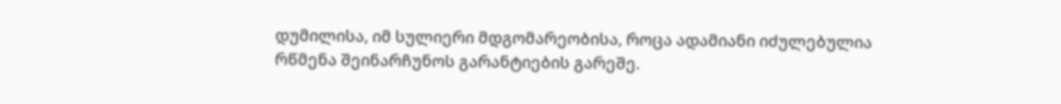დუმილისა, იმ სულიერი მდგომარეობისა, როცა ადამიანი იძულებულია რწმენა შეინარჩუნოს გარანტიების გარეშე.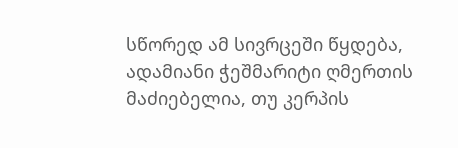სწორედ ამ სივრცეში წყდება, ადამიანი ჭეშმარიტი ღმერთის მაძიებელია, თუ კერპის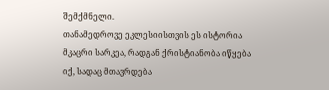შემქმნელი.
თანამედროვე ეკლესიისთვის ეს ისტორია მკაცრი სარკეა, რადგან ქრისტიანობა იწყება იქ, სადაც მთავრდება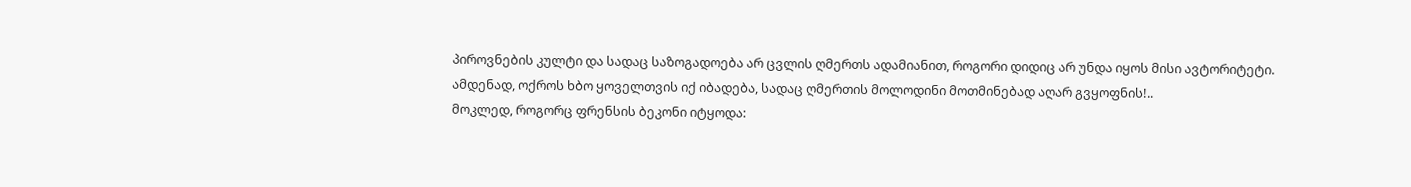პიროვნების კულტი და სადაც საზოგადოება არ ცვლის ღმერთს ადამიანით, როგორი დიდიც არ უნდა იყოს მისი ავტორიტეტი.
ამდენად, ოქროს ხბო ყოველთვის იქ იბადება, სადაც ღმერთის მოლოდინი მოთმინებად აღარ გვყოფნის!..
მოკლედ, როგორც ფრენსის ბეკონი იტყოდა: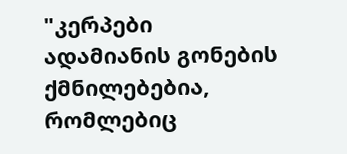"კერპები ადამიანის გონების ქმნილებებია, რომლებიც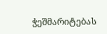ჭეშმარიტებას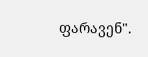ფარავენ".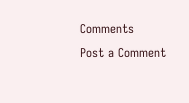Comments
Post a Comment